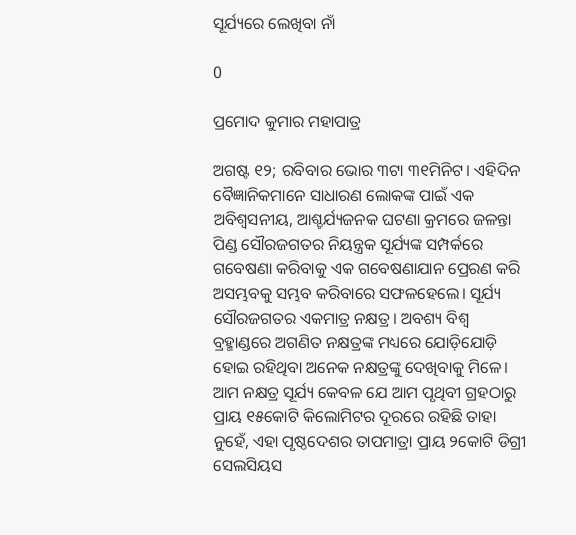ସୂର୍ଯ୍ୟରେ ଲେଖିବା ନାଁ

0

ପ୍ରମୋଦ କୁମାର ମହାପାତ୍ର

ଅଗଷ୍ଟ ୧୨; ରବିବାର ଭୋର ୩ଟା ୩୧ମିନିଟ। ଏହିଦିନ ବୈଜ୍ଞାନିକମାନେ ସାଧାରଣ ଲୋକଙ୍କ ପାଇଁ ଏକ ଅବିଶ୍ବସନୀୟ, ଆଶ୍ଚର୍ଯ୍ୟଜନକ ଘଟଣା କ୍ରମରେ ଜଳନ୍ତା ପିଣ୍ଡ ସୌରଜଗତର ନିୟନ୍ତ୍ରକ ସୂର୍ଯ୍ୟଙ୍କ ସମ୍ପର୍କରେ ଗବେଷଣା କରିବାକୁ ଏକ ଗବେଷଣାଯାନ ପ୍ରେରଣ କରି ଅସମ୍ଭବକୁ ସମ୍ଭବ କରିବାରେ ସଫଳହେଲେ। ସୂର୍ଯ୍ୟ ସୌରଜଗତର ଏକମାତ୍ର ନକ୍ଷତ୍ର। ଅବଶ୍ୟ ବିଶ୍ବ ବ୍ରହ୍ମାଣ୍ଡରେ ଅଗଣିତ ନକ୍ଷତ୍ରଙ୍କ ମଧ୍ୟରେ ଯୋଡ଼ିଯୋଡ଼ି ହୋଇ ରହିଥିବା ଅନେକ ନକ୍ଷତ୍ରଙ୍କୁ ଦେଖିବାକୁ ମିଳେ। ଆମ ନକ୍ଷତ୍ର ସୂର୍ଯ୍ୟ କେବଳ ଯେ ଆମ ପୃଥିବୀ ଗ୍ରହଠାରୁ ପ୍ରାୟ ୧୫କୋଟି କିଲୋମିଟର ଦୂରରେ ରହିଛି ତାହା ନୁହେଁ, ଏହା ପୃଷ୍ଠଦେଶର ତାପମାତ୍ରା ପ୍ରାୟ ୨କୋଟି ଡିଗ୍ରୀ ସେଲସିୟସ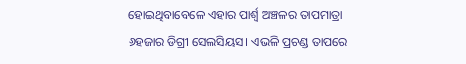ହୋଇଥିବାବେଳେ ଏହାର ପାର୍ଶ୍ବ ଅଞ୍ଚଳର ତାପମାତ୍ରା ୬ହଜାର ଡିଗ୍ରୀ ସେଲସିୟସ। ଏଭଳି ପ୍ରଚଣ୍ଡ ତାପରେ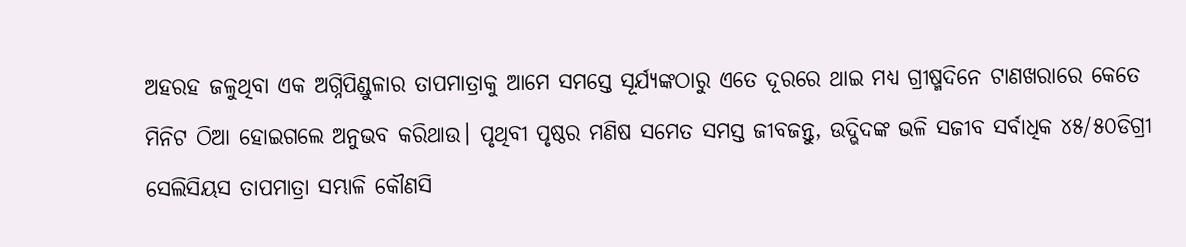ଅହରହ ଜଳୁଥିବା ଏକ ଅଗ୍ନିପିଣ୍ଡୁଳାର ତାପମାତ୍ରାକୁ ଆମେ ସମସ୍ତେ ସୂର୍ଯ୍ୟଙ୍କଠାରୁ ଏତେ ଦୂରରେ ଥାଇ ମଧ୍ୟ ଗ୍ରୀଷ୍ମଦିନେ ଟାଣଖରାରେ କେତେ ମିନିଟ ଠିଆ ହୋଇଗଲେ ଅନୁଭବ କରିଥାଉ। ପୃଥିବୀ ପୃଷ୍ଠର ମଣିଷ ସମେତ ସମସ୍ତ ଜୀବଜନ୍ତୁ, ଉଦ୍ଭିଦଙ୍କ ଭଳି ସଜୀବ ସର୍ବାଧିକ ୪୫/୫୦ଡିଗ୍ରୀ ସେଲିସିୟସ ତାପମାତ୍ରା ସମ୍ଭାଳି କୌଣସି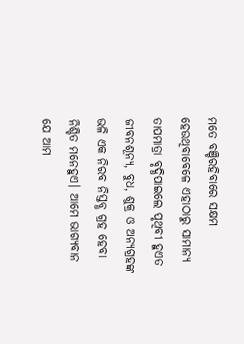ମତେ ବଞ୍ଚିରହିବାରେ ସକ୍ଷମ ହେଉଥିବାବେଳେ ଏହାଠାରୁ ସାମାନ୍ୟ ତାପମାତ୍ରା ବୃଦ୍ଧିପାଇଲେ ପୃଥିବୀ ହୁଏତ ଜୀବନଶୂନ୍ୟ, ବୁଧ, ଶୁକ୍ର ଓ ଅନ୍ୟଗ୍ରହଙ୍କ ଭଳି ଏକ ନିରବ ନିସ୍ତବ୍ଧ ଗ୍ରହ ହେବା ନିଶ୍ଚିତ ମନେହୁଏ। ଆମେ ଭାଗ୍ୟବାନ ଯେ ଆମ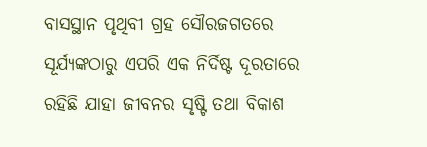ବାସସ୍ଥାନ ପୃଥିବୀ ଗ୍ରହ ସୌରଜଗତରେ ସୂର୍ଯ୍ୟଙ୍କଠାରୁ ଏପରି ଏକ ନିର୍ଦିଷ୍ଟ ଦୂରତାରେ ରହିଛି ଯାହା ଜୀବନର ସୃଷ୍ଟି ତଥା ବିକାଶ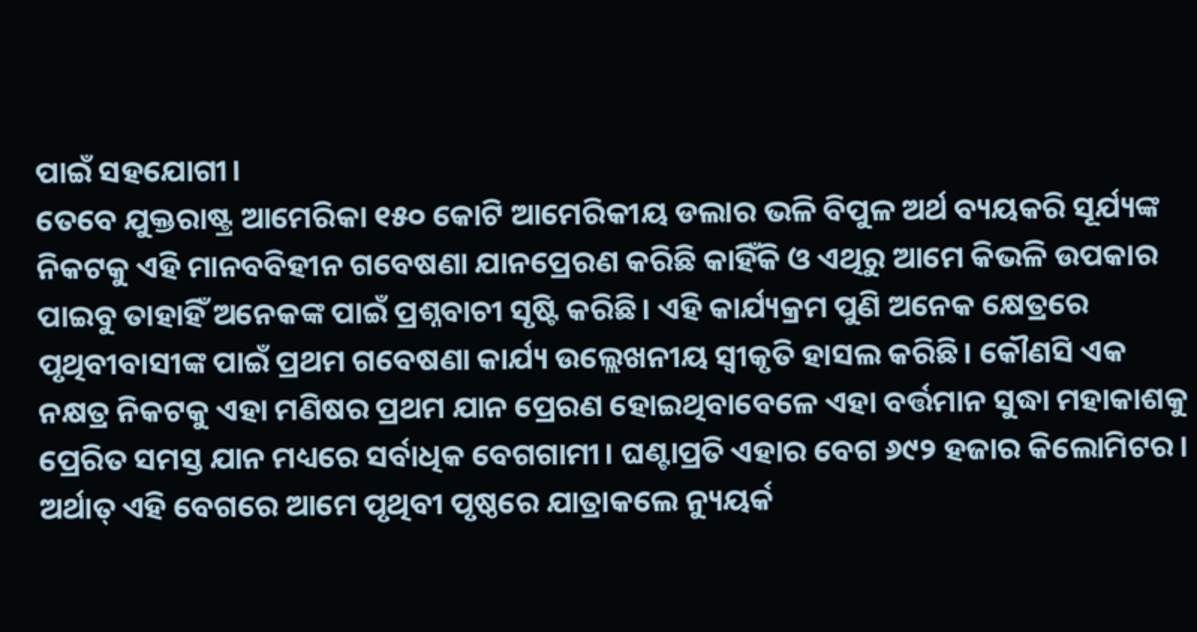ପାଇଁ ସହଯୋଗୀ।
ତେବେ ଯୁକ୍ତରାଷ୍ଟ୍ର ଆମେରିକା ୧୫୦ କୋଟି ଆମେରିକୀୟ ଡଲାର ଭଳି ବିପୁଳ ଅର୍ଥ ବ୍ୟୟକରି ସୂର୍ଯ୍ୟଙ୍କ ନିକଟକୁ ଏହି ମାନବବିହୀନ ଗବେଷଣା ଯାନପ୍ରେରଣ କରିଛି କାହିଁକି ଓ ଏଥିରୁ ଆମେ କିଭଳି ଉପକାର ପାଇବୁ ତାହାହିଁ ଅନେକଙ୍କ ପାଇଁ ପ୍ରଶ୍ନବାଚୀ ସୃଷ୍ଟି କରିଛି। ଏହି କାର୍ଯ୍ୟକ୍ରମ ପୁଣି ଅନେକ କ୍ଷେତ୍ରରେ ପୃଥିବୀବାସୀଙ୍କ ପାଇଁ ପ୍ରଥମ ଗବେଷଣା କାର୍ଯ୍ୟ ଉଲ୍ଲେଖନୀୟ ସ୍ବୀକୃତି ହାସଲ କରିଛି। କୌଣସି ଏକ ନକ୍ଷତ୍ର ନିକଟକୁ ଏହା ମଣିଷର ପ୍ରଥମ ଯାନ ପ୍ରେରଣ ହୋଇଥିବାବେଳେ ଏହା ବର୍ତ୍ତମାନ ସୁଦ୍ଧା ମହାକାଶକୁ ପ୍ରେରିତ ସମସ୍ତ ଯାନ ମଧ୍ୟରେ ସର୍ବାଧିକ ବେଗଗାମୀ। ଘଣ୍ଟାପ୍ରତି ଏହାର ବେଗ ୬୯୨ ହଜାର କିଲୋମିଟର। ଅର୍ଥାତ୍‌ ଏହି ବେଗରେ ଆମେ ପୃଥିବୀ ପୃଷ୍ଠରେ ଯାତ୍ରାକଲେ ନ୍ୟୁୟର୍କ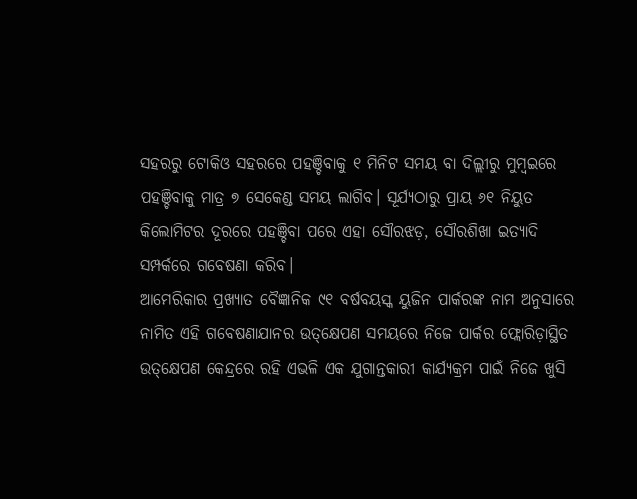ସହରରୁ ଟୋକିଓ ସହରରେ ପହଞ୍ଚିବାକୁ ୧ ମିନିଟ ସମୟ ବା ଦିଲ୍ଲୀରୁ ମୁମ୍ବଇରେ ପହଞ୍ଚିବାକୁ ମାତ୍ର ୭ ସେକେଣ୍ଡ ସମୟ ଲାଗିବ। ସୂର୍ଯ୍ୟଠାରୁ ପ୍ରାୟ ୬୧ ନିୟୁତ କିଲୋମିଟର ଦୂରରେ ପହଞ୍ଚିବା ପରେ ଏହା ସୌରଝଡ଼, ସୌରଶିଖା ଇତ୍ୟାଦି ସମ୍ପର୍କରେ ଗବେଷଣା କରିବ।
ଆମେରିକାର ପ୍ରଖ୍ୟାତ ବୈଜ୍ଞାନିକ ୯୧ ବର୍ଷବୟସ୍କ ୟୁଜିନ ପାର୍କରଙ୍କ ନାମ ଅନୁସାରେ ନାମିତ ଏହି ଗବେଷଣାଯାନର ଉତ୍‌କ୍ଷେପଣ ସମୟରେ ନିଜେ ପାର୍କର ଫ୍ଲୋରିଡ଼ାସ୍ଥିତ ଉତ୍‌କ୍ଷେପଣ କେନ୍ଦ୍ରରେ ରହି ଏଭଳି ଏକ ଯୁଗାନ୍ତକାରୀ କାର୍ଯ୍ୟକ୍ରମ ପାଇଁ ନିଜେ ଖୁସି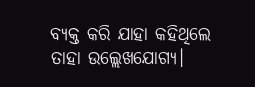ବ୍ୟକ୍ତ କରି ଯାହା କହିଥିଲେ ତାହା ଉଲ୍ଲେଖଯୋଗ୍ୟ।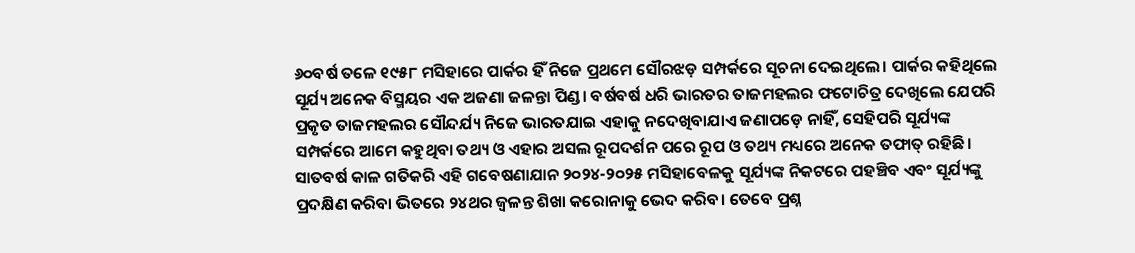୬୦ବର୍ଷ ତଳେ ୧୯୫୮ ମସିହାରେ ପାର୍କର ହିଁ ନିଜେ ପ୍ରଥମେ ସୌରଝଡ଼ ସମ୍ପର୍କରେ ସୂଚନା ଦେଇଥିଲେ। ପାର୍କର କହିଥିଲେ ସୂର୍ଯ୍ୟ ଅନେକ ବିସ୍ମୟର ଏକ ଅଜଣା ଜଳନ୍ତା ପିଣ୍ଡ। ବର୍ଷବର୍ଷ ଧରି ଭାରତର ତାଜମହଲର ଫଟୋଚିତ୍ର ଦେଖିଲେ ଯେପରି ପ୍ରକୃତ ତାଜମହଲର ସୌନ୍ଦର୍ଯ୍ୟ ନିଜେ ଭାରତଯାଇ ଏହାକୁ ନଦେଖିବାଯାଏ ଜଣାପଡ଼େ ନାହିଁ, ସେହିପରି ସୂର୍ଯ୍ୟଙ୍କ ସମ୍ପର୍କରେ ଆମେ କହୁଥିବା ତଥ୍ୟ ଓ ଏହାର ଅସଲ ରୂପଦର୍ଶନ ପରେ ରୂପ ଓ ତଥ୍ୟ ମଧ୍ୟରେ ଅନେକ ତଫାତ୍‌ ରହିଛି। ସାତବର୍ଷ କାଳ ଗତିକରି ଏହି ଗବେଷଣାଯାନ ୨୦୨୪-୨୦୨୫ ମସିହାବେଳକୁ ସୂର୍ଯ୍ୟଙ୍କ ନିକଟରେ ପହଞ୍ଚିବ ଏବଂ ସୂର୍ଯ୍ୟଙ୍କୁ ପ୍ରଦକ୍ଷିଣ କରିବା ଭିତରେ ୨୪ଥର ଜ୍ବଳନ୍ତ ଶିଖା କରୋନାକୁ ଭେଦ କରିବ। ତେବେ ପ୍ରଶ୍ନ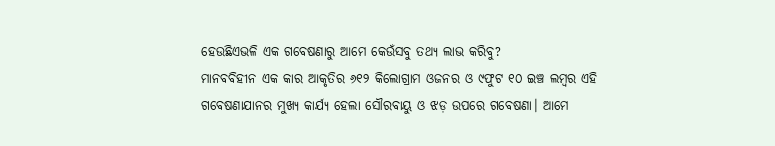ହେଉଛିଏଭଳି ଏକ ଗବେଷଣାରୁ ଆମେ କେଉଁସବୁ ତଥ୍ୟ ଲାଭ କରିବୁ?
ମାନବବିହୀନ ଏକ କାର ଆକୃତିର ୬୧୨ କିଲୋଗ୍ରାମ ଓଜନର ଓ ୯ଫୁଟ ୧୦ ଇଞ୍ଚ ଲମ୍ବର ଏହି ଗବେଷଣାଯାନର ମୁଖ୍ୟ କାର୍ଯ୍ୟ ହେଲା ସୌରବାୟୁ ଓ ଝଡ଼ ଉପରେ ଗବେଷଣା। ଆମେ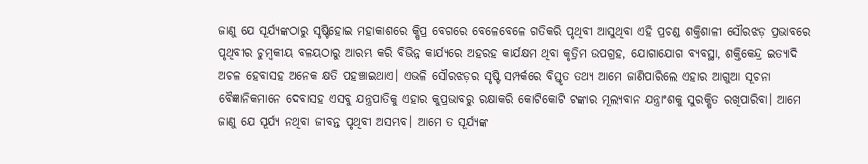ଜାଣୁ ଯେ ସୂର୍ଯ୍ୟଙ୍କଠାରୁ ସୃଷ୍ଟିହୋଇ ମହାକାଶରେ କ୍ଷିପ୍ର ବେଗରେ ବେଳେବେଳେ ଗତିକରି ପୃଥିବୀ ଆସୁଥିବା ଏହି ପ୍ରଚଣ୍ଡ ଶକ୍ତିଶାଳୀ ସୌରଝଡ଼ ପ୍ରଭାବରେ ପୃଥିବୀର ଚୁମ୍ବକୀୟ ବଳୟଠାରୁ ଆରମ୍ଭ କରି ବିଭିନ୍ନ କାର୍ଯ୍ୟରେ ଅହରହ କାର୍ଯକ୍ଷମ ଥିବା କୃତ୍ରିମ ଉପଗ୍ରହ, ଯୋଗାଯୋଗ ବ୍ୟବସ୍ଥା, ଶକ୍ତିକେନ୍ଦ୍ର ଇତ୍ୟାଦି ଅଚଳ ହେବାସହ ଅନେକ କ୍ଷତି ପହଞ୍ଚାଇଥାଏ। ଏଭଳି ସୌରଝଡ଼ର ସୃଷ୍ଟି ସମ୍ପର୍କରେ ବିସ୍ତୃତ ତଥ୍ୟ ଆମେ ଜାଣିପାରିଲେ ଏହାର ଆଗୁଆ ସୂଚନା ବୈଜ୍ଞାନିକମାନେ ଦେବାସହ ଏସବୁ ଯନ୍ତ୍ରପାତିକୁ ଏହାର କୁପ୍ରଭାବରୁ ରକ୍ଷାକରି କୋଟିକୋଟି ଟଙ୍କାର ମୂଲ୍ୟବାନ ଯନ୍ତ୍ରାଂଶକୁ ସୁରକ୍ଷିତ ରଖିପାରିବା। ଆମେ ଜାଣୁ ଯେ ସୂର୍ଯ୍ୟ ନଥିବା ଜୀବନ୍ତ ପୃଥିବୀ ଅସମ୍ଭବ। ଆମେ ତ ସୂର୍ଯ୍ୟଙ୍କ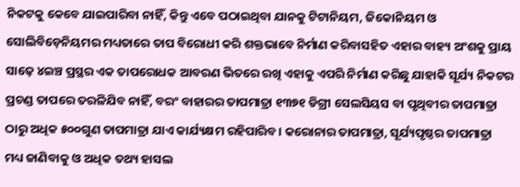ନିକଟକୁ କେବେ ଯାଇପାରିବା ନାହିଁ, କିନ୍ତୁ ଏବେ ପଠାଇଥିବା ଯାନକୁ ଟିଟାନିୟମ, ଜିକୋନିୟମ ଓ ସୋଲିବିଡ଼େନିୟମର ମଧ୍ୟତାରେ ତାପ ବିରୋଧୀ କରି ଶକ୍ତଭାବେ ନିର୍ମାଣ କରିବାସହିତ ଏହାର ବାହ୍ୟ ଅଂଶକୁ ପ୍ରାୟ ସାଢ଼େ ୪ଇଞ୍ଚ ପ୍ରସ୍ଥର ଏକ ତାପରୋଧକ ଆବରଣ ଭିତରେ ରଖି ଏହାକୁ ଏପରି ନିର୍ମାଣ କରିଛୁ ଯାହାକି ସୂର୍ଯ୍ୟ ନିକଟର ପ୍ରଚଣ୍ଡ ତାପରେ ତରଳିଯିବ ନାହିଁ, ବରଂ ବାହାରର ତାପମାତ୍ରା ୧୩୭୧ ଡିଗ୍ରୀ ସେଲସିୟସ ବା ପୃଥିବୀର ତାପମାତ୍ରା ଠାରୁ ଅଧିକ ୫୦୦ଗୁଣ ତାପମାତ୍ରା ଯାଏ କାର୍ଯ୍ୟକ୍ଷମ ରହିପାରିବ। କରୋନାର ତାପମାତ୍ରା, ସୂର୍ଯ୍ୟପୃଷ୍ଠର ତାପମାତ୍ରା ମଧ୍ୟ ଜାଣିବାକୁ ଓ ଅଧିକ ତଥ୍ୟ ହାସଲ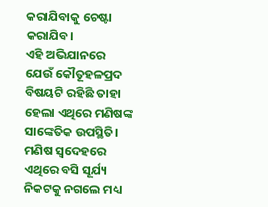କରାଯିବାକୁ ଚେଷ୍ଟା କରାଯିବ।
ଏହି ଅଭିଯାନରେ ଯେଉଁ କୌତୂହଳପ୍ରଦ ବିଷୟଟି ରହିଛି ତାହା ହେଲା ଏଥିରେ ମଣିଷଙ୍କ ସାଙ୍କେତିକ ଉପସ୍ଥିତି। ମଣିଷ ସ୍ବଦେହରେ ଏଥିରେ ବସି ସୂର୍ଯ୍ୟ ନିକଟକୁ ନଗଲେ ମଧ୍ୟ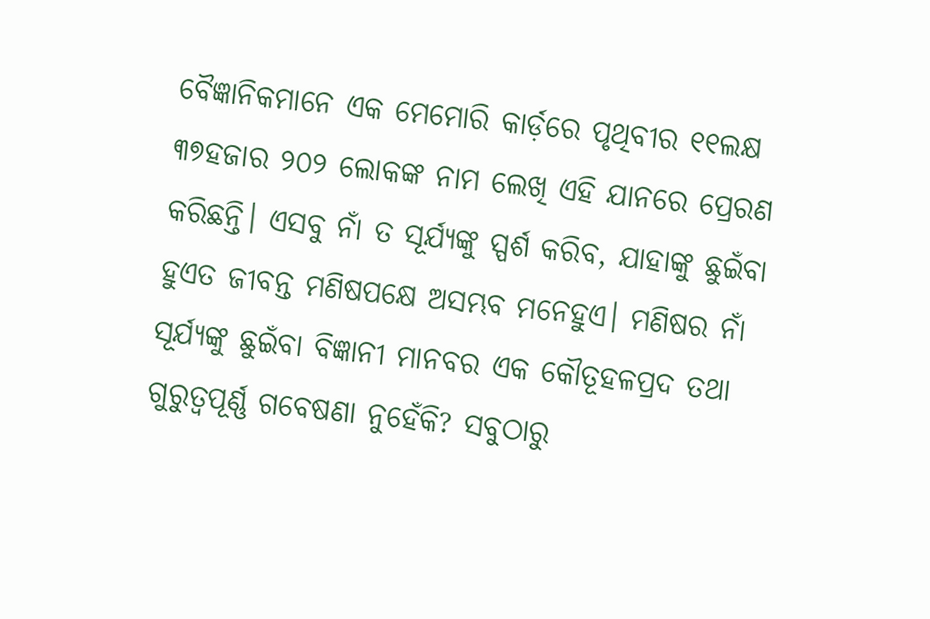ବୈଜ୍ଞାନିକମାନେ ଏକ ମେମୋରି କାର୍ଡ଼ରେ ପୃଥିବୀର ୧୧ଲକ୍ଷ ୩୭ହଜାର ୨୦୨ ଲୋକଙ୍କ ନାମ ଲେଖି ଏହି ଯାନରେ ପ୍ରେରଣ କରିଛନ୍ତି। ଏସବୁ ନାଁ ତ ସୂର୍ଯ୍ୟଙ୍କୁ ସ୍ପର୍ଶ କରିବ, ଯାହାଙ୍କୁ ଛୁଇଁବା ହୁଏତ ଜୀବନ୍ତ ମଣିଷପକ୍ଷେ ଅସମ୍ଭବ ମନେହୁଏ। ମଣିଷର ନାଁ ସୂର୍ଯ୍ୟଙ୍କୁ ଛୁଇଁବା ବିଜ୍ଞାନୀ ମାନବର ଏକ କୌତୂହଳପ୍ରଦ ତଥା ଗୁରୁତ୍ବପୂର୍ଣ୍ଣ ଗବେଷଣା ନୁହେଁକି? ସବୁଠାରୁ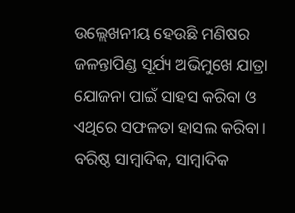ଉଲ୍ଲେଖନୀୟ ହେଉଛି ମଣିଷର ଜଳନ୍ତାପିଣ୍ଡ ସୂର୍ଯ୍ୟ ଅଭିମୁଖେ ଯାତ୍ରା ଯୋଜନା ପାଇଁ ସାହସ କରିବା ଓ ଏଥିରେ ସଫଳତା ହାସଲ କରିବା।
ବରିଷ୍ଠ ସାମ୍ବାଦିକ, ସାମ୍ବାଦିକ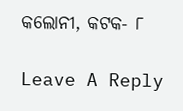କଲୋନୀ, କଟକ- ୮

Leave A Reply